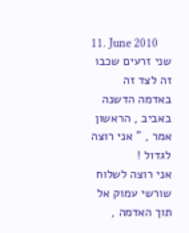11. June 2010
שני זרעים שכבו זה לצד זה באדמה הדשנה באביב , הראשון אמר , ” אני רוצה לגדול !
אני רוצה לשלוח שורשי עמוק אל תוך האדמה ,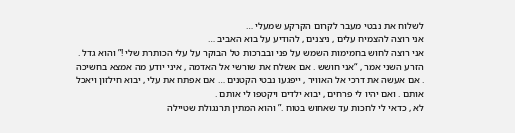לשלוח את נבטי מעבר לקרום הקרקע שמעלי …
אני רוצה להצמיח עלים , ניצנים , להודיע על בוא האביב …
אני רוצה לחוש בחמימות השמש על פני ובברכות טל הבוקר על עלי הכותרת שלי !” והוא גדל .
הזרע השני אמר , “אני חושש . אם אשלח את שורשי אל האדמה , איני יודע מה אמצא בחשיכה . אם אעשה את דרכי אל האוויר , ייפגעו נבטי הקטנים … אם אפתח את עלי , יבוא חילזון ויאכל אותם . ואם יהיו לי פרחים , יבוא ילדים ויקטפו לי אותם .
לא , כדאי לי לחכות עד שאחוש בטוח .” והוא המתין תרנגולת שטיילה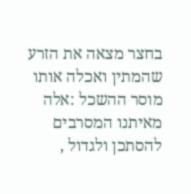בחצר מצאה את הזרע שהמתין ואכלה אותו מוסר ההשכל :אלה מאיתנו המסרבים להסתכן ולגדול ,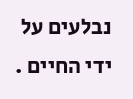נבלעים על ידי החיים .